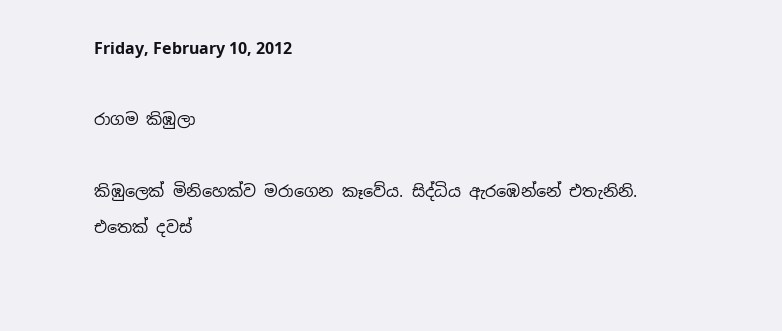Friday, February 10, 2012

රාගම කිඹුලා

කිඹුලෙක් මිනිහෙක්ව මරාගෙන කෑවේය. සිද්ධිය ඇරඹෙන්නේ එතැනිනි. එතෙක් දවස්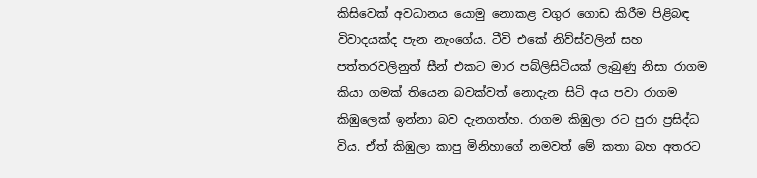කිසිවෙක් අවධානය යොමු නොකළ වගුර ගොඩ කිරීම පිළිබ‍ඳ විවාදයක්ද පැන නැංගේය. ටීවි එකේ නිව්ස්වලින් සහ පත්තරවලිනුත් සීන් එකට මාර පබ්ලිසිටියක් ලැබුණු නිසා රාගම කියා ගමක් තියෙන බවක්වත් නොදැන සිටි අය පවා රාගම කිඹුලෙක් ඉන්නා බව දැනගත්හ. රාගම කිඹුලා රට පුරා ප්‍රසිද්ධ විය. ඒත් කිඹුලා කාපු මිනිහාගේ නමවත් මේ කතා බහ අතරට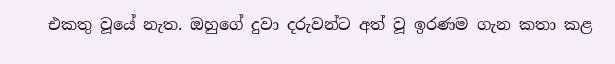එකතු වූයේ නැත. ඔහුගේ දුවා දරුවන්ට අත් වූ ඉරණම ගැන කතා කළ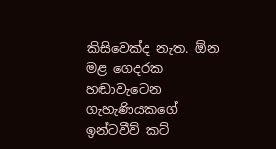කිසිවෙක්ද නැත. ඕන මළ ගෙදරක හඬාවැටෙන ගැහැණියකගේ ඉන්ටවීව් කට්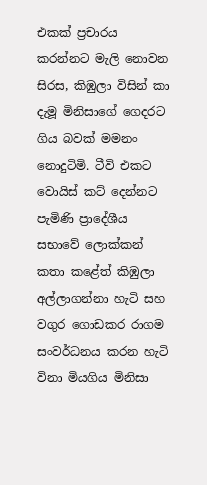එකක් ප්‍රචාරය කරන්නට මැලි නොවන සිරස, කිඹුලා විසින් කා දැමූ මිනිසාගේ ගෙදරට ගිය බවක් මමනං නොදුටිමි. ටීවි එකට වොයිස් කට් දෙන්නට පැමිණි ප්‍රාදේශීය සභාවේ ලොක්කන් කතා කළේත් කිඹුලා අල්ලාගන්නා හැටි සහ වගුර ගොඩකර රාගම සංවර්ධනය කරන හැටි විනා මියගිය මිනිසා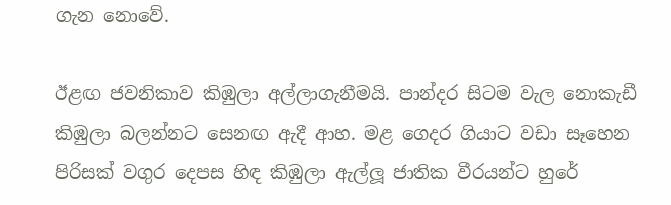ගැන නොවේ.

ඊළඟ ජවනිකාව කිඹුලා අල්ලාගැනීමයි. පාන්දර සිටම වැල නොකැඩී කිඹුලා බලන්නට සෙනඟ ඇදී ආහ. මළ ගෙදර ගියාට වඩා සෑහෙන පිරිසක් වගුර දෙපස හිඳ කිඹුලා ඇල්ලූ ජාතික වීරයන්ට හුරේ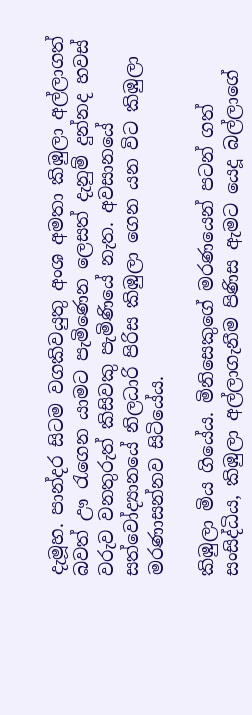දැමූහ. පාන්දර සිටම වගකිවයුතු අංශ අමතා කිඹුලා අල්ලාගත් බවත් ඌ රැගෙන යාමට පැමිණෙන ලෙසත් දැනුම් දුන්නද හවස් වරුව වනතුරුත් කිසිවකු පැමිණියේ නැත. අවසානයේ සත්වෝද්‍යානයේ නිලධාරි පිරිස කිඹුලා ගෙන යන විට කිඹුලා මරණාසන්නව සිටියේය.

කිඹුලා මිය ගියේය. මිනිසෙකුගේ මරණයෙන් පටන් ගත් සංසිද්ධිය, කිඹුලා අල්ලාගැනීම පිණිස ඇමට යෙදූ බල්ලාගේ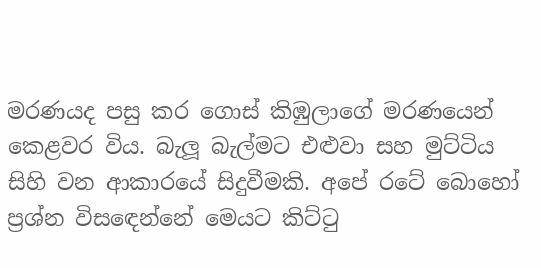මරණයද පසු කර ගොස් කිඹුලාගේ මරණයෙන් කෙළවර විය. බැලූ බැල්මට එළුවා සහ මුට්ටිය සිහි වන ආකාරයේ සිදුවීමකි. අපේ රටේ බොහෝ ප්‍රශ්න විසඳෙන්නේ මෙයට කිට්ටු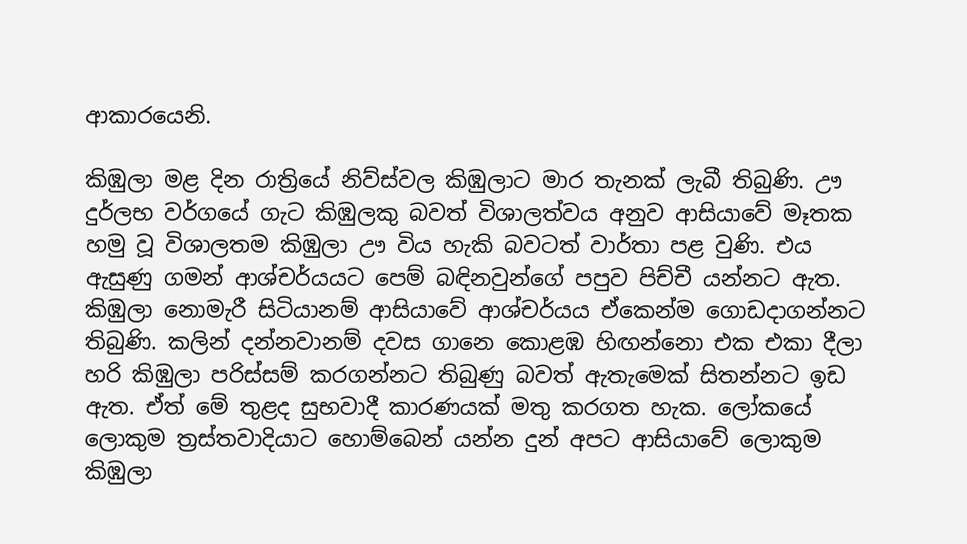ආකාරයෙනි.

කිඹුලා මළ දින රාත්‍රියේ නිව්ස්වල කිඹුලාට මාර තැනක් ලැබී තිබුණි. ඌ දුර්ලභ වර්ගයේ ගැට කිඹුලකු බවත් විශාලත්වය අනුව ආසියාවේ මෑතක හමු වූ විශාලතම කිඹුලා ඌ විය හැකි බවටත් වාර්තා පළ වුණි. එය ඇසුණු ගමන් ආශ්චර්යයට පෙම් බඳිනවුන්ගේ පපුව පිච්චී යන්නට ඇත. කිඹුලා නොමැරී සිටියානම් ආසියාවේ ආශ්චර්යය ඒකෙන්ම ගොඩදාගන්නට තිබුණි. කලින් දන්නවානම් දවස ගානෙ කොළඹ හිඟන්නො එක එකා දීලා හරි කිඹුලා පරිස්සම් කරගන්නට තිබුණු බවත් ඇතැමෙක් සිතන්නට ඉඩ ඇත. ඒත් මේ තුළද සුභවාදී කාරණයක් මතු කරගත හැක. ලෝකයේ ලොකුම ත්‍රස්තවාදියාට හොම්බෙන් යන්න දුන් අපට ආසියාවේ ලොකුම කිඹුලා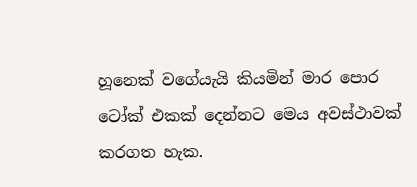හූනෙක් වගේයැයි කියමින් මාර පොර ටෝක් එකක් දෙන්නට මෙය අවස්ථාවක් කරගත හැක.